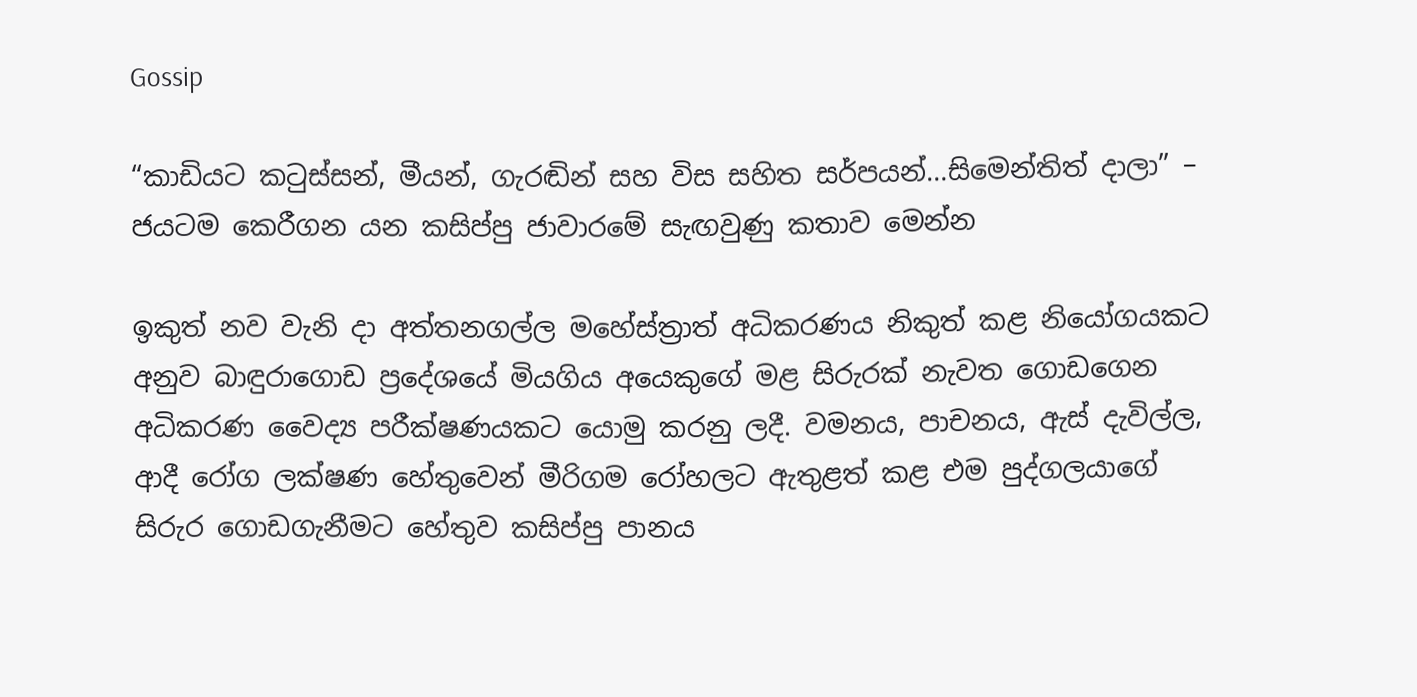Gossip

“කාඩියට කටුස්සන්, මීයන්, ගැරඬින් සහ විස සහිත සර්පයන්…සිමෙන්තිත් දාලා” – ජයටම කෙරීගන යන කසිප්පු ජාවාරමේ සැඟවුණු කතාව මෙන්න

ඉකුත් නව වැනි දා අත්තනගල්ල මහේස්ත්‍රාත් අධිකරණය නිකුත් කළ නියෝගයකට අනුව බාඳුරාගොඩ ප්‍රදේශයේ මියගිය අයෙකුගේ මළ සිරුරක් නැවත ගොඩගෙන අධිකරණ වෛද්‍ය පරීක්ෂණයකට යොමු කරනු ලදී. වමනය, පාචනය, ඇස් දැවිල්ල, ආදී රෝග ලක්ෂණ හේතුවෙන් මීරිගම රෝහලට ඇතුළත් කළ එම පුද්ගලයාගේ සිරුර ගොඩගැනීමට හේතුව කසිප්පු පානය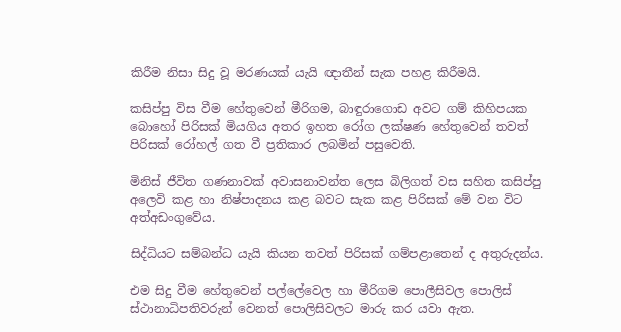කිරීම නිසා සිදු වූ මරණයක් යැයි ඥාතීන් සැක පහළ කිරීමයි.

කසිප්පු විස වීම හේතුවෙන් මීරිගම, බාඳුරාගොඩ අවට ගම් කිහිපයක බොහෝ පිරිසක් මියගිය අතර ඉහත රෝග ලක්ෂණ හේතුවෙන් තවත් පිරිසක් රෝහල් ගත වී ප්‍රතිකාර ලබමින් පසුවෙති.

මිනිස් ජීවිත ගණනාවක් අවාසනාවන්ත ලෙස බිලිගත් වස සහිත කසිප්පු අලෙවි කළ හා නිෂ්පාදනය කළ බවට සැක කළ පිරිසක් මේ වන විට අත්අඩංගුවේය.

සිද්ධියට සම්බන්ධ යැයි කියන තවත් පිරිසක් ගම්පළාතෙන් ද අතුරුදන්ය.

එම සිදු වීම හේතුවෙන් පල්ලේවෙල හා මීරිගම පොලීසිවල පොලිස් ස්ථානාධිපතිවරුන් වෙනත් පොලිසිවලට මාරු කර යවා ඇත.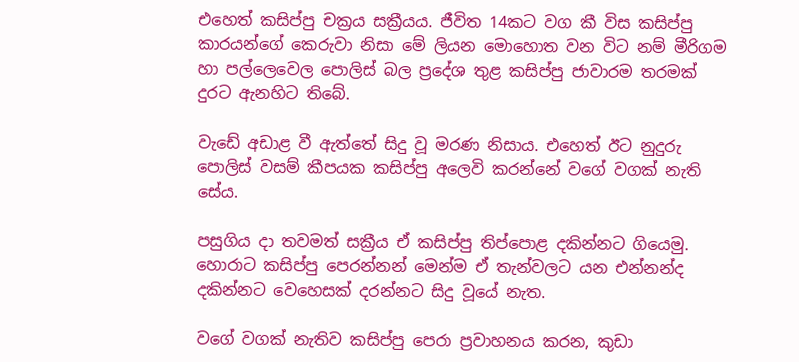එහෙත් කසිප්පු චක්‍රය සක්‍රීයය. ජීවිත 14කට වග කී විස කසිප්පු කාරයන්ගේ කෙරුවා නිසා මේ ලියන මොහොත වන විට නම් මීරිගම හා පල්ලෙවෙල පොලිස් බල ප්‍රදේශ තුළ කසිප්පු ජාවාරම තරමක් දුරට ඇනහිට තිබේ.

වැඩේ අඩාළ වී ඇත්තේ සිදු වූ මරණ නිසාය. එහෙත් ඊට නුදුරු පොලිස් වසම් කීපයක කසිප්පු අලෙවි කරන්නේ වගේ වගක් නැති සේය.

පසුගිය දා තවමත් සක්‍රීය ඒ කසිප්පු තිප්පොළ දකින්නට ගියෙමු. හොරාට කසිප්පු පෙරන්නන් මෙන්ම ඒ තැන්වලට යන එන්නන්ද දකින්නට වෙහෙසක් දරන්නට සිදු වූයේ නැත.

වගේ වගක් නැතිව කසිප්පු පෙරා ප්‍රවාහනය කරන, කුඩා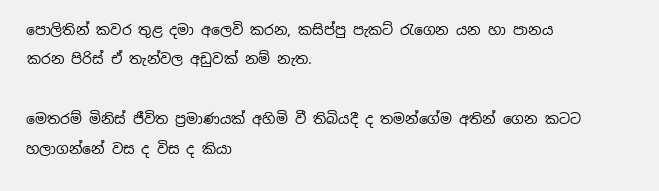පොලිතින් කවර තුළ දමා අලෙවි කරන, කසිප්පු පැකට් රැගෙන යන හා පානය කරන පිරිස් ඒ තැන්වල අඩුවක් නම් නැත.

මෙතරම් මිනිස් ජීවිත ප්‍රමාණයක් අහිමි වී තිබියදී ද තමන්ගේම අතින් ගෙන කටට හලාගන්නේ වස ද විස ද කියා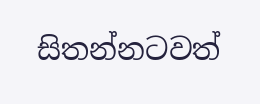සිතන්නටවත්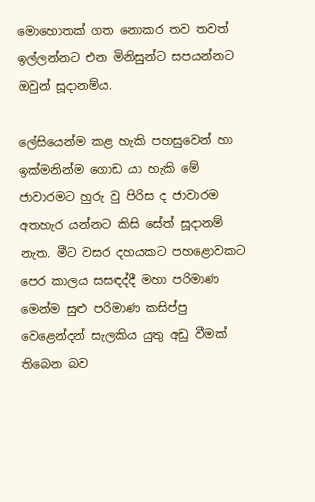මොහොතක් ගත නොකර තව තවත් ඉල්ලන්නට එන මිනිසුන්ට සපයන්නට ඔවුන් සූදානම්ය.

ලේසියෙන්ම කළ හැකි පහසුවෙන් හා ඉක්මනින්ම ගොඩ යා හැකි මේ ජාවාරමට හුරු වු පිරිස ද ජාවාරම අතහැර යන්නට කිසි සේත් සූදානම් නැත. මීට වසර දහයකට පහළොවකට පෙර කාලය සසඳද්දී මහා පරිමාණ මෙන්ම සුළු පරිමාණ කසිප්පු වෙළෙන්දන් සැලකිය යුතු අඩු වීමක් තිබෙන බව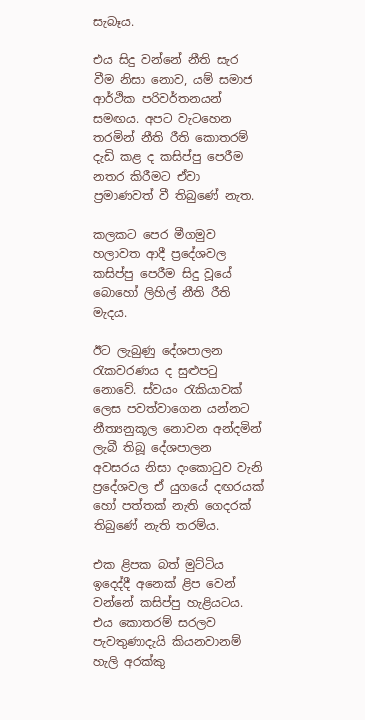සැබෑය.

එය සිදු වන්නේ නීති සැර වීම නිසා නොව, යම් සමාජ ආර්ථික පරිවර්තනයන් සමඟය. අපට වැටහෙන තරමින් නීති රීති කොතරම් දැඩි කළ ද කසිප්පු පෙරීම නතර කිරීමට ඒවා ප්‍රමාණවත් වී තිබුණේ නැත.

කලකට පෙර මීගමුව හලාවත ආදී ප්‍රදේශවල කසිප්පු පෙරීම සිදු වූයේ බොහෝ ලිහිල් නීති රීති මැදය.

ඊට ලැබුණු දේශපාලන රැකවරණය ද සුළුපටු නොවේ. ස්වයං රැකියාවක් ලෙස පවත්වාගෙන යන්නට නීත්‍යනුකූල නොවන අන්දමින් ලැබී තිබූ දේශපාලන අවසරය නිසා දංකොටුව වැනි ප්‍රදේශවල ඒ යුගයේ දඟරයක් හෝ පත්තක් නැති ගෙදරක් තිබුණේ නැති තරම්ය.

එක ළිපක බත් මුට්ටිය ඉදෙද්දී අනෙක් ළිප වෙන් වන්නේ කසිප්පු හැළියටය. එය කොතරම් සරලව පැවතුණාදැයි කියනවානම් හැලි අරක්කු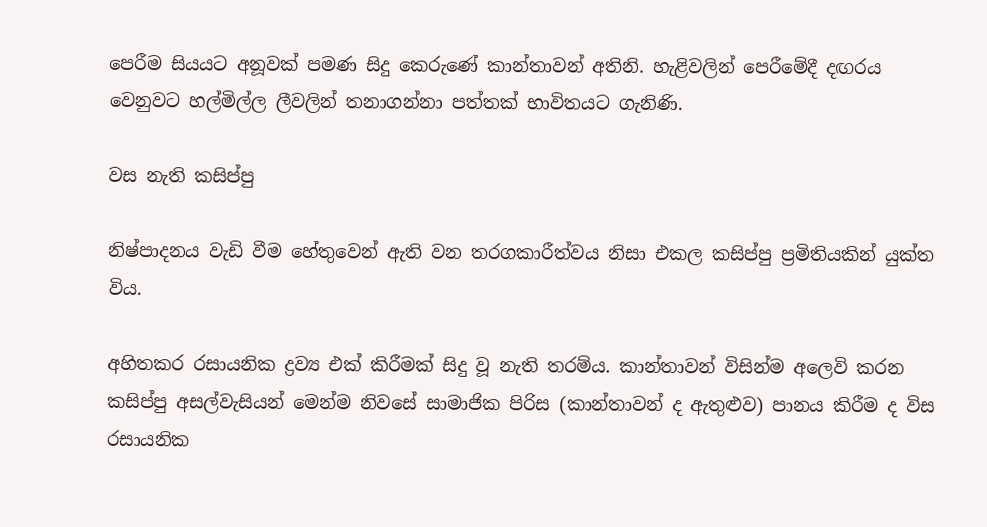පෙරීම සියයට අනූවක් පමණ සිදු කෙරුණේ කාන්තාවන් අතිනි. හැළිවලින් පෙරීමේදී දඟරය වෙනුවට හල්මිල්ල ලීවලින් තනාගන්නා පත්තක් භාවිතයට ගැනිණි.

වස නැති කසිප්පු

නිෂ්පාදනය වැඩි වීම හේතුවෙන් ඇති වන තරගකාරීත්වය නිසා එකල කසිප්පු ප්‍රමිතියකින් යුක්ත විය.

අහිතකර රසායනික ද්‍රව්‍ය එක් කිරීමක් සිදු වූ නැති තරම්ය. කාන්තාවන් විසින්ම අලෙවි කරන කසිප්පු අසල්වැසියන් මෙන්ම නිවසේ සාමාජික පිරිස (කාන්තාවන් ද ඇතුළුව) පානය කිරීම ද විස රසායනික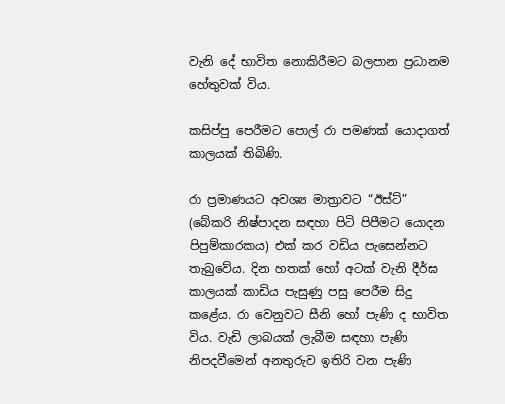වැනි දේ භාවිත නොකිරීමට බලපාන ප්‍රධානම හේතුවක් විය.

කසිප්පු පෙරීමට පොල් රා පමණක් යොදාගත් කාලයක් තිබිණි.

රා ප්‍රමාණයට අවශ්‍ය මාත්‍රාවට “ඊස්ට්” (බේකරි නිෂ්පාදන සඳහා පිටි පිපීමට යොදන පිපුම්කාරකය) එක් කර වඩිය පැසෙන්නට තැබුවේය. දින හතක් හෝ අටක් වැනි දීර්ඝ කාලයක් කාඩිය පැසුණු පසු පෙරීම සිදු කළේය. රා වෙනුවට සීනි හෝ පැණි ද භාවිත විය. වැඩි ලාබයක් ලැබීම සඳහා පැණි නිපදවීමෙන් අනතුරුව ඉතිරි වන පැණි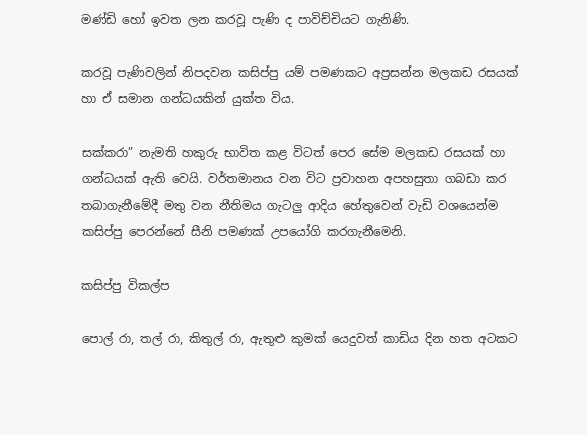මණ්ඩි හෝ ඉවත ලන කරවූ පැණි ද පාවිච්චියට ගැනිණි.

කරවූ පැණිවලින් නිපදවන කසිප්පු යම් පමණකට අප්‍රසන්න මලකඩ රසයක් හා ඒ සමාන ගන්ධයකින් යුක්ත විය.

සක්කරා” නැමති හකුරු භාවිත කළ විටත් පෙර සේම මලකඩ රසයක් හා ගන්ධයක් ඇති වෙයි. වර්තමානය වන විට ප්‍රවාහන අපහසුතා ගබඩා කර තබාගැනීමේදී මතු වන නීතිමය ගැටලු ආදිය හේතුවෙන් වැඩි වශයෙන්ම කසිප්පු පෙරන්නේ සීනි පමණක් උපයෝගි කරගැනීමෙනි.

කසිප්පු විකල්ප

පොල් රා, තල් රා, කිතුල් රා, ඇතුළු කුමක් යෙදුවත් කාඩිය දින හත අටකට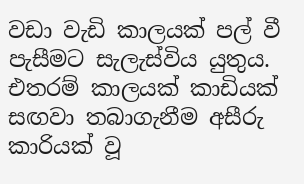වඩා වැඩි කාලයක් පල් වී පැසීමට සැලැස්විය යුතුය. එතරම් කාලයක් කාඩියක් සඟවා තබාගැනීම අසීරු කාරියක් වූ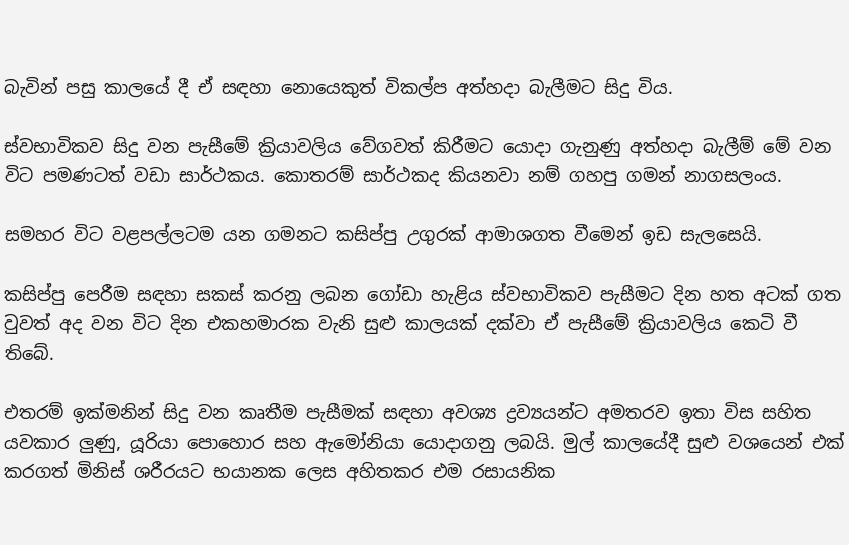බැවින් පසු කාලයේ දී ඒ සඳහා නොයෙකුත් විකල්ප අත්හදා බැලීමට සිදු විය.

ස්වභාවිකව සිදු වන පැසීමේ ක්‍රියාවලිය වේගවත් කිරීමට යොදා ගැනුණු අත්හදා බැලීම් මේ වන විට පමණටත් වඩා සාර්ථකය. කොතරම් සාර්ථකද කියනවා නම් ගහපු ගමන් නාගසලංය.

සමහර විට වළපල්ලටම යන ගමනට කසිප්පු උගුරක් ආමාශගත වීමෙන් ඉඩ සැලසෙයි.

කසිප්පු පෙරීම සඳහා සකස් කරනු ලබන ගෝඩා හැළිය ස්වභාවිකව පැසීමට දින හත අටක් ගත වුවත් අද වන විට දින එකහමාරක වැනි සුළු කාලයක් දක්වා ඒ පැසීමේ ක්‍රියාවලිය කෙටි වී තිබේ.

එතරම් ඉක්මනින් සිදු වන කෘතීම පැසීමක් සඳහා අවශ්‍ය ද්‍රව්‍යයන්ට අමතරව ඉතා විස සහිත යවකාර ලුණු, යූරියා පොහොර සහ ඇමෝනියා යොදාගනු ලබයි. මුල් කාලයේදී සුළු වශයෙන් එක් කරගත් මිනිස් ශරීරයට භයානක ලෙස අහිතකර එම රසායනික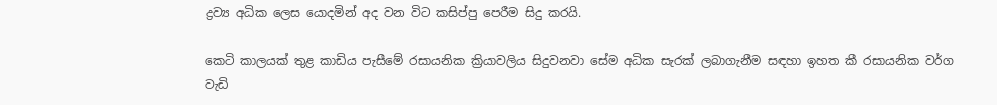ද්‍රව්‍ය අධික ලෙස යොදමින් අද වන විට කසිප්පු පෙරීම සිදු කරයි.

කෙටි කාලයක් තුළ කාඩිය පැසීමේ රසායනික ක්‍රියාවලිය සිදුවනවා සේම අධික සැරක් ලබාගැනීම සඳහා ඉහත කී රසායනික වර්ග වැඩි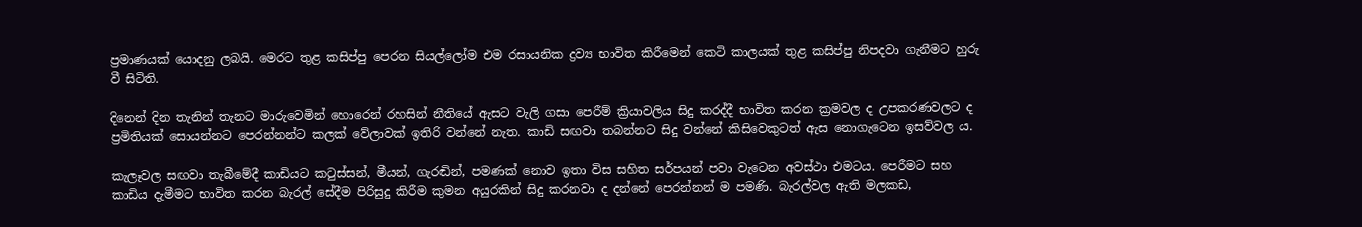ප්‍රමාණයක් යොදනු ලබයි. මෙරට තුළ කසිප්පු පෙරන සියල්ලෝම එම රසායනික ද්‍රව්‍ය භාවිත කිරීමෙන් කෙටි කාලයක් තුළ කසිප්පු නිපදවා ගැනීමට හුරු වී සිටිති.

දිනෙන් දින තැනින් තැනට මාරුවෙමින් හොරෙන් රහසින් නීතියේ ඇසට වැලි ගසා පෙරීම් ක්‍රියාවලිය සිදු කරද්දී භාවිත කරන ක්‍රමවල ද උපකරණවලට ද ප්‍රමිතියක් සොයන්නට පෙරන්නන්ට කලක් වේලාවක් ඉතිරි වන්නේ නැත. කාඩි සඟවා තබන්නට සිදු වන්නේ කිසිවෙකුටත් ඇස නොගැටෙන ඉසව්වල ය.

කැලෑවල සඟවා තැබීමේදී කාඩියට කටුස්සන්, මීයන්, ගැරඬින්, පමණක් නොව ඉතා විස සහිත සර්පයන් පවා වැටෙන අවස්ථා එමටය. පෙරීමට සහ කාඩිය දැමීමට භාවිත කරන බැරල් සේදීම පිරිසුදු කිරීම කුමන අයුරකින් සිදු කරනවා ද දන්නේ පෙරන්නන් ම පමණි. බැරල්වල ඇති මලකඩ,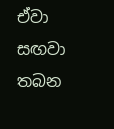ඒවා සඟවා තබන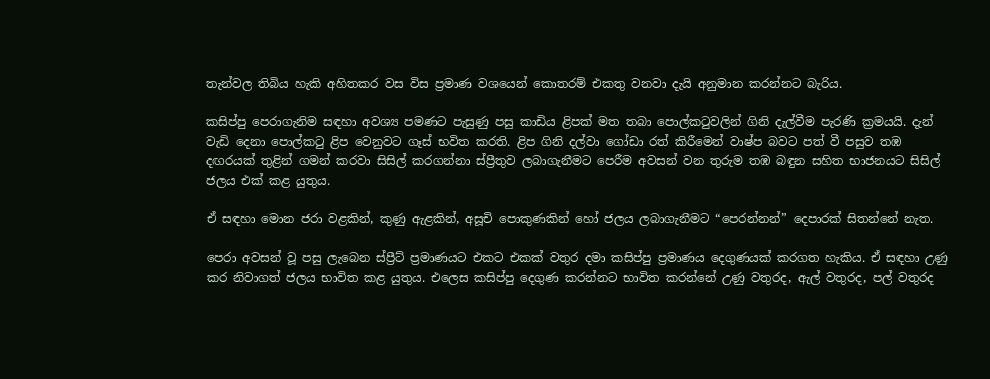තැන්වල තිබිය හැකි අහිතකර වස විස ප්‍රමාණ වශයෙන් කොතරම් එකතු වනවා දැයි අනුමාන කරන්නට බැරිය.

කසිප්පු පෙරාගැනිම සඳහා අවශ්‍ය පමණට පැසුණු පසු කාඩිය ළිපක් මත තබා පොල්කටුවලින් ගිනි දැල්වීම පැරණි ක්‍රමයයි. දැන් වැඩි දෙනා පොල්කටු ළිප වෙනුවට ගෑස් භවිත කරති. ළිප ගිනි දල්වා ගෝඩා රත් කිරීමෙන් වාෂ්ප බවට පත් වී පසුව තඹ දඟරයක් තුළින් ගමන් කරවා සිසිල් කරගන්නා ස්ප්‍රීතුව ලබාගැනීමට පෙරීම අවසන් වන තුරුම තඹ බඳුන සහිත භාජනයට සිසිල් ජලය එක් කළ යුතුය.

ඒ සඳහා මොන ජරා වළකින්, කුණු ඇළකින්, අසූචි පොකුණකින් හෝ ජලය ලබාගැනීමට “පෙරන්නන්” දෙපාරක් සිතන්නේ නැත.

පෙරා අවසන් වූ පසු ලැබෙන ස්ප්‍රීට් ප්‍රමාණයට එකට එකක් වතුර දමා කසිප්පු ප්‍රමාණය දෙගුණයක් කරගත හැකිය. ඒ සඳහා උණු කර නිවාගත් ජලය භාවිත කළ යුතුය. එලෙස කසිප්පු දෙගුණ කරන්නට භාවිත කරන්නේ උණු වතුරද, ඇල් වතුරද, පල් වතුරද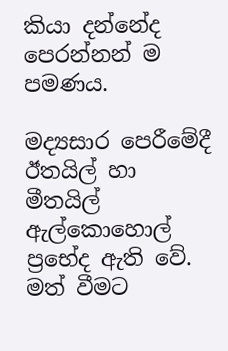කියා දන්නේද පෙරන්නන් ම පමණය.

මද්‍යසාර පෙරීමේදී ඊතයිල් හා මීතයිල් ඇල්කොහොල් ප්‍රභේද ඇති වේ. මත් වීමට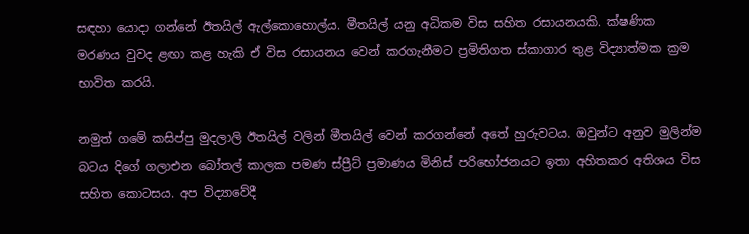සඳහා යොදා ගන්නේ ඊතයිල් ඇල්කොහොල්ය. මීතයිල් යනු අධිකම විස සහිත රසායනයකි. ක්ෂණික මරණය වුවද ළඟා කළ හැකි ඒ විස රසායනය වෙන් කරගැනීමට ප්‍රමිතිගත ස්කාගාර තුළ විද්‍යාත්මක ක්‍රම භාවිත කරයි.

නමුත් ගමේ කසිප්පු මුදලාලි ඊතයිල් වලින් මීතයිල් වෙන් කරගන්නේ අතේ හුරුවටය. ඔවුන්ට අනුව මුලින්ම බටය දිගේ ගලාඑන බෝතල් කාලක පමණ ස්ප්‍රීට් ප්‍රමාණය මිනිස් පරිභෝජනයට ඉතා අහිතකර අතිශය විස සහිත කොටසය. අප විද්‍යාවේදී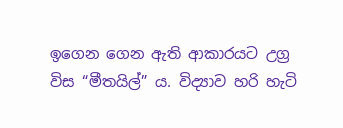ඉගෙන ගෙන ඇති ආකාරයට උග්‍ර විස “මීතයිල්” ය. විද්‍යාව හරි හැටි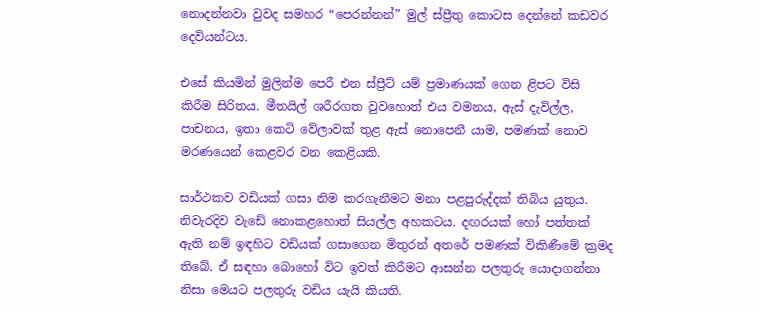නොදන්නවා වුවද සමහර “පෙරන්නන්” මුල් ස්ප්‍රීතු කොටස දෙන්නේ කඩවර දෙවියන්ටය.

එසේ කියමින් මුලින්ම පෙරී එන ස්ප්‍රීට් යම් ප්‍රමාණයක් ගෙන ළිපට විසි කිරීම සිරිතය. මීතයිල් ශරීරගත වුවහොත් එය වමනය, ඇස් දැවිල්ල, පාචනය, ඉතා කෙටි වේලාවක් තුළ ඇස් නොපෙනී යාම, පමණක් නොව මරණයෙන් කෙළවර වන කෙළියකි.

සාර්ථකව වඩියක් ගසා නිම කරගැනීමට මනා පළපුරුද්දක් තිබිය යුතුය. නිවැරදිව වැඩේ නොකළහොත් සියල්ල අහකටය. දඟරයක් හෝ පත්තක් ඇති නම් ඉඳහිට වඩියක් ගසාගෙන මිතුරන් අතරේ පමණක් විකිණීමේ ක්‍රමද තිබේ. ඒ සඳහා බොහෝ විට ඉවත් කිරීමට ආසන්න පලතුරු යොදාගන්නා නිසා මෙයට පලතුරු වඩිය යැයි කියති.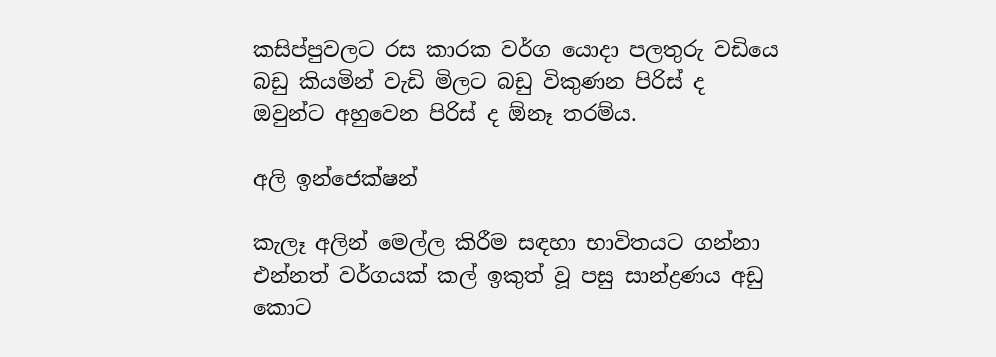කසිප්පුවලට රස කාරක වර්ග යොදා පලතුරු වඩියෙ බඩු කියමින් වැඩි මිලට බඩු විකුණන පිරිස් ද ඔවුන්ට අහුවෙන පිරිස් ද ඕනෑ තරම්ය.

අලි ඉන්ජෙක්ෂන්

කැලෑ අලින් මෙල්ල කිරීම සඳහා භාවිතයට ගන්නා එන්නත් වර්ගයක් කල් ඉකුත් වූ පසු සාන්ද්‍රණය අඩු කොට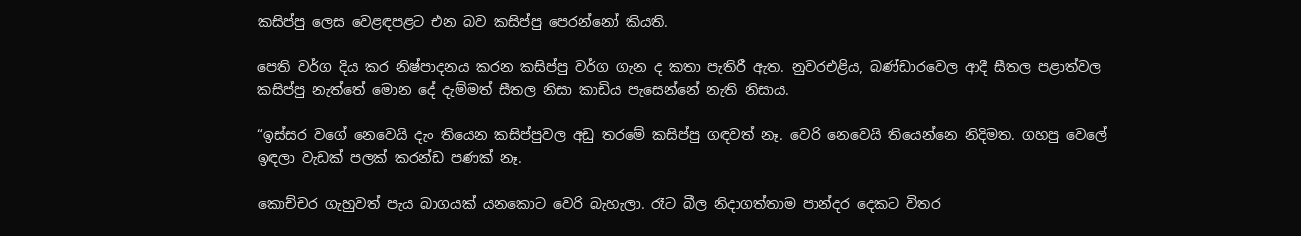කසිප්පු ලෙස වෙළඳපළට එන බව කසිප්පු පෙරන්නෝ කියති.

පෙති වර්ග දිය කර නිෂ්පාදනය කරන කසිප්පු වර්ග ගැන ද කතා පැතිරී ඇත. නුවරඑළිය, බණ්ඩාරවෙල ආදී සීතල පළාත්වල කසිප්පු නැත්තේ මොන දේ දැම්මත් සීතල නිසා කාඩිය පැසෙන්නේ නැති නිසාය.

“ඉස්සර වගේ නෙවෙයි දැං තියෙන කසිප්පුවල අඩු තරමේ කසිප්පු ගඳවත් නෑ. වෙරි නෙවෙයි තියෙන්නෙ නිදිමත. ගහපු වෙලේ ඉඳලා වැඩක් පලක් කරන්ඩ පණක් නෑ.

කොච්චර ගැහුවත් පැය බාගයක් යනකොට වෙරි බැහැලා. රෑට බීල නිදාගත්තාම පාන්දර දෙකට විතර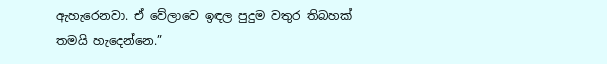ඇහැරෙනවා. ඒ වේලාවෙ ඉඳල පුදුම වතුර තිබහක් තමයි හැදෙන්නෙ.”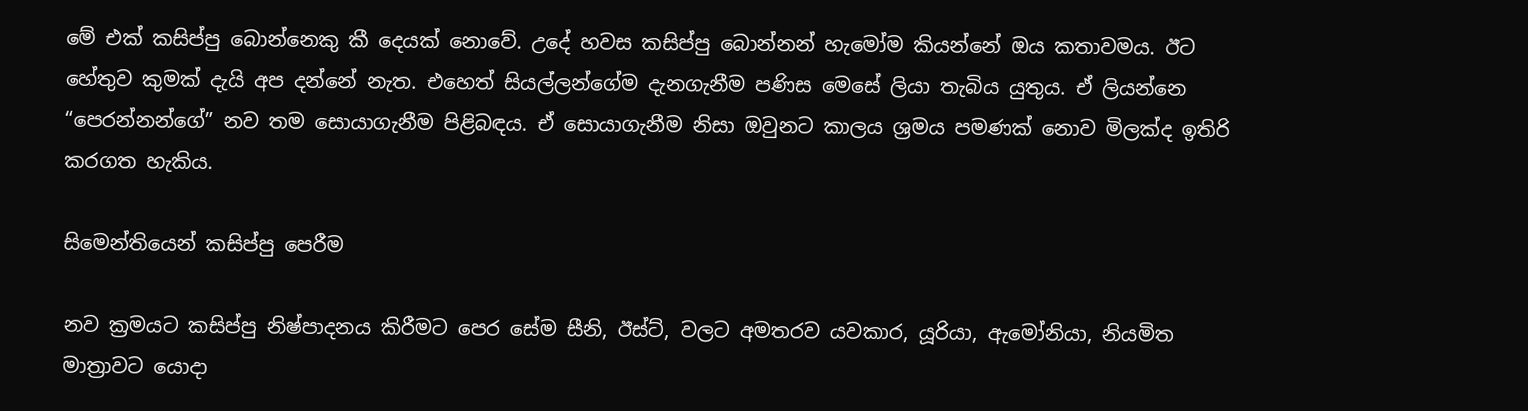මේ එක් කසිප්පු බොන්නෙකු කී දෙයක් නොවේ. උදේ හවස කසිප්පු බොන්නන් හැමෝම කියන්නේ ඔය කතාවමය. ඊට හේතුව කුමක් දැයි අප දන්නේ නැත. එහෙත් සියල්ලන්ගේම දැනගැනීම පණිස මෙසේ ලියා තැබිය යුතුය. ඒ ලියන්නෙ “පෙරන්නන්ගේ” නව තම සොයාගැනීම පිළිබඳය. ඒ සොයාගැනීම නිසා ඔවුනට කාලය ශ්‍රමය පමණක් නොව මිලක්ද ඉතිරි කරගත හැකිය.

සිමෙන්තියෙන් කසිප්පු පෙරීම

නව ක්‍රමයට කසිප්පු නිෂ්පාදනය කිරීමට පෙර සේම සීනි, ඊස්ට්, වලට අමතරව යවකාර, යූරියා, ඇමෝනියා, නියමිත මාත්‍රාවට යොදා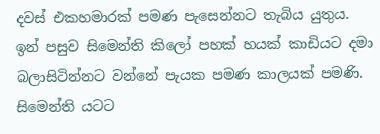දවස් එකහමාරක් පමණ පැසෙන්නට තැබිය යුතුය. ඉන් පසුව සිමෙන්ති කිලෝ පහක් හයක් කාඩියට දමා බලාසිටින්නට වන්නේ පැයක පමණ කාලයක් පමණි. සිමෙන්ති යටට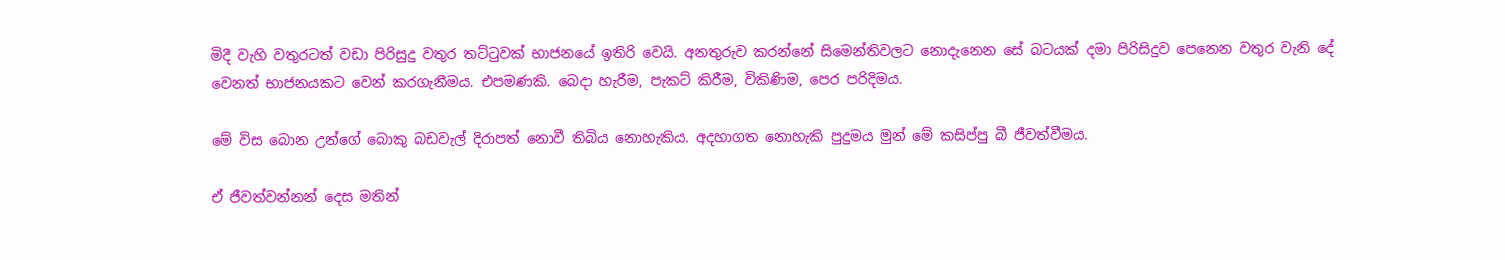මිදී වැහි වතුරටත් වඩා පිරිසුදු වතුර තට්ටුවක් භාජනයේ ඉතිරි වෙයි. අනතුරුව කරන්නේ සිමෙන්තිවලට නොදැනෙන සේ බටයක් දමා පිරිසිදුව පෙනෙන වතුර වැනි දේ වෙනත් භාජනයකට වෙන් කරගැනීමය. එපමණකි. බෙදා හැරීම, පැකට් කිරීම, විකිණිම, පෙර පරිදිමය.

මේ විස බොන උන්ගේ බොකු බඩවැල් දිරාපත් නොවී තිබිය නොහැකිය. අදහාගත නොහැකි පුදුමය මුන් මේ කසිප්පු බී ජීවත්වීමය.

ඒ ජීවත්වන්නන් දෙස මතින්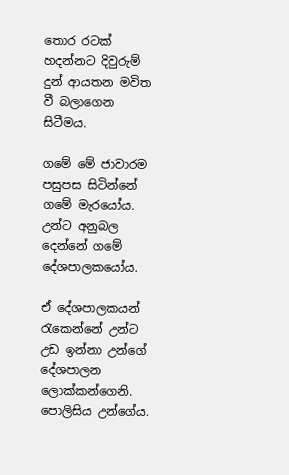තොර රටක් හදන්නට දිවුරුම් දුන් ආයතන මවිත වී බලාගෙන සිටීමය.

ගමේ මේ ජාවාරම පසුපස සිටින්නේ ගමේ මැරයෝය. උන්ට අනුබල දෙන්නේ ගමේ දේශපාලකයෝය.

ඒ දේශපාලකයන් රැකෙන්නේ උන්ට උඩ ඉන්නා උන්ගේ දේශපාලන ලොක්කන්ගෙනි. පොලිසිය උන්ගේය.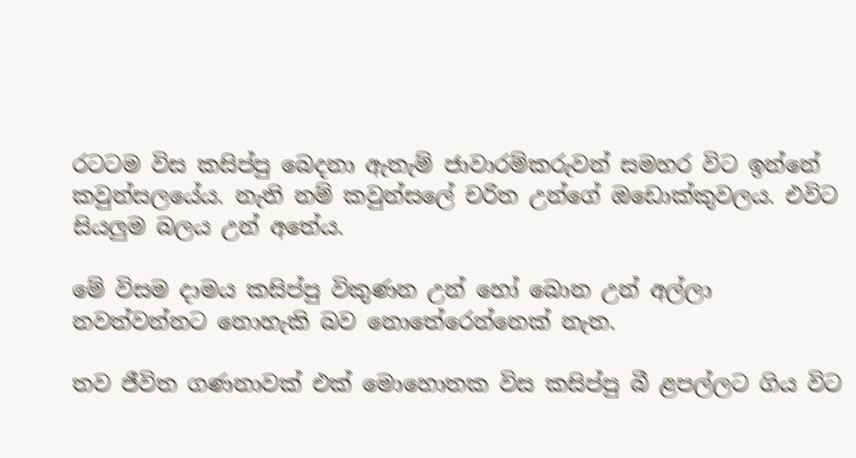රටටම විස කසිප්පු බෙදනා ඇතැම් ජාවාරම්කරුවන් සමහර විට ඉන්නේ කවුන්සලයේය. නැති නම් කවුන්සලේ චරිත උන්ගේ ඔඩොක්කුවලය. එවිට සියලුම බලය උන් අතේය.

මේ විසම දාමය කසිප්පු විකුණන උන් හෝ බොන උන් අල්ලා නවත්වන්නට නොහැකි බව නොතේරෙන්නෙක් නැත.

තව ජීවිත ගණනාවක් එක් මොහොතක විස කසිප්පු බී ළපල්ලට ගිය විට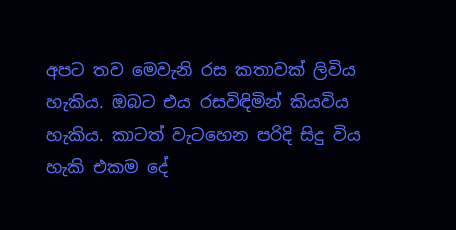අපට තව මෙවැනි රස කතාවක් ලිවිය හැකිය. ඔබට එය රසවිඳිමින් කියවිය හැකිය. කාටත් වැටහෙන පරිදි සිදු විය හැකි එකම දේ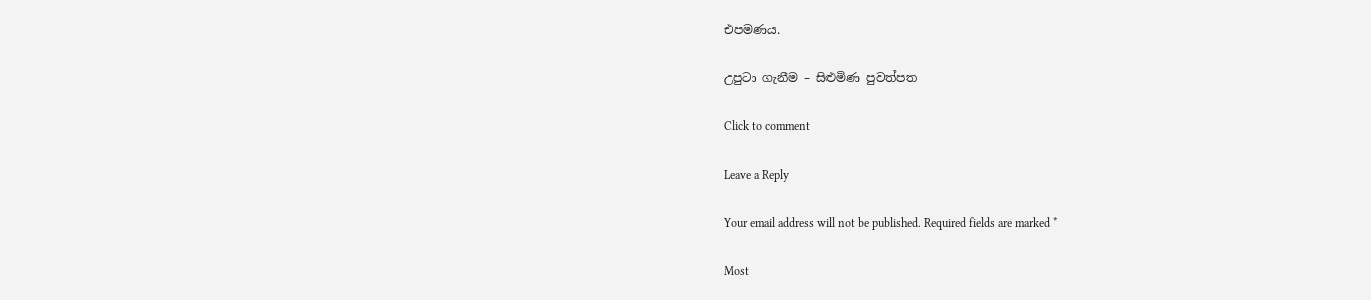එපමණය.

උපුටා ගැනීම – සිළුමිණ පුවත්පත

Click to comment

Leave a Reply

Your email address will not be published. Required fields are marked *

Most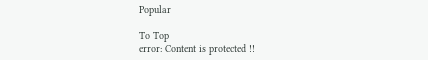Popular

To Top
error: Content is protected !!